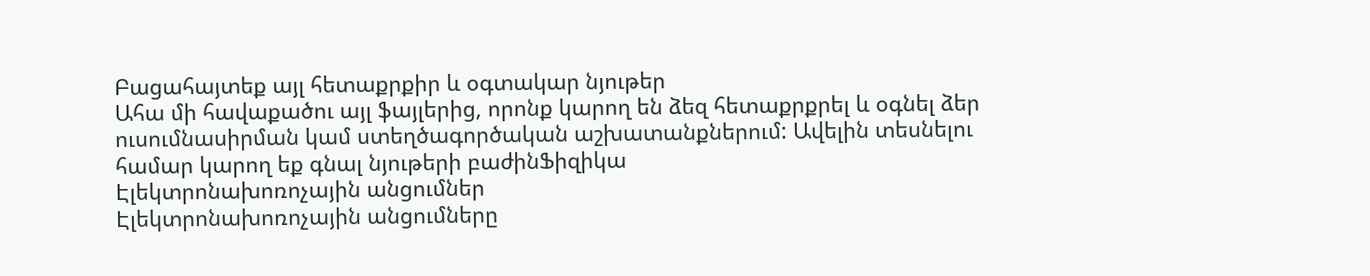Բացահայտեք այլ հետաքրքիր և օգտակար նյութեր
Ահա մի հավաքածու այլ ֆայլերից, որոնք կարող են ձեզ հետաքրքրել և օգնել ձեր ուսումնասիրման կամ ստեղծագործական աշխատանքներում: Ավելին տեսնելու համար կարող եք գնալ նյութերի բաժինՖիզիկա
Էլեկտրոնախոռոչային անցումներ
Էլեկտրոնախոռոչային անցումները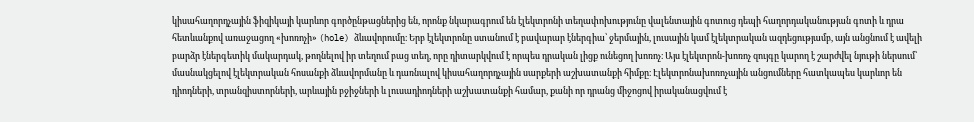կիսահաղորդչային ֆիզիկայի կարևոր գործընթացներից են, որոնք նկարագրում են էլեկտրոնի տեղափոխությունը վալենտային գոտուց դեպի հաղորդականության գոտի և դրա հետևանքով առաջացող «խոռոչի» (hole) ձևավորումը։ Երբ էլեկտրոնը ստանում է բավարար էներգիա՝ ջերմային, լուսային կամ էլեկտրական ազդեցությամբ, այն անցնում է ավելի բարձր էներգետիկ մակարդակ, թողնելով իր տեղում բաց տեղ, որը դիտարկվում է որպես դրական լիցք ունեցող խոռոչ։ Այս էլեկտրոն-խոռոչ զույգը կարող է շարժվել նյութի ներսում՝ մասնակցելով էլեկտրական հոսանքի ձևավորմանը և դառնալով կիսահաղորդչային սարքերի աշխատանքի հիմքը։ Էլեկտրոնախոռոչային անցումները հատկապես կարևոր են դիոդների, տրանզիստորների, արևային բջիջների և լուսադիոդների աշխատանքի համար, քանի որ դրանց միջոցով իրականացվում է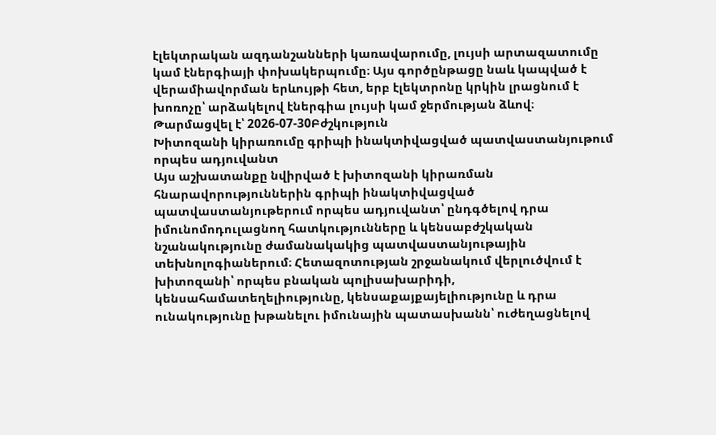էլեկտրական ազդանշանների կառավարումը, լույսի արտազատումը կամ էներգիայի փոխակերպումը։ Այս գործընթացը նաև կապված է վերամիավորման երևույթի հետ, երբ էլեկտրոնը կրկին լրացնում է խոռոչը՝ արձակելով էներգիա լույսի կամ ջերմության ձևով։
Թարմացվել է՝ 2026-07-30Բժշկություն
Խիտոզանի կիրառումը գրիպի ինակտիվացված պատվաստանյութում որպես ադյուվանտ
Այս աշխատանքը նվիրված է խիտոզանի կիրառման հնարավորություններին գրիպի ինակտիվացված պատվաստանյութերում որպես ադյուվանտ՝ ընդգծելով դրա իմունոմոդուլացնող հատկությունները և կենսաբժշկական նշանակությունը ժամանակակից պատվաստանյութային տեխնոլոգիաներում։ Հետազոտության շրջանակում վերլուծվում է խիտոզանի՝ որպես բնական պոլիսախարիդի, կենսահամատեղելիությունը, կենսաքայքայելիությունը և դրա ունակությունը խթանելու իմունային պատասխանն՝ ուժեղացնելով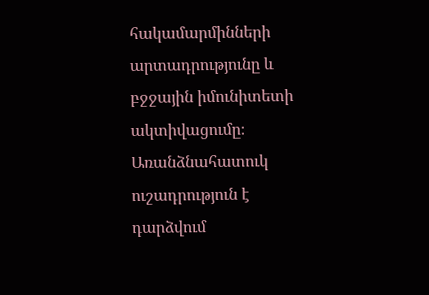հակամարմինների արտադրությունը և բջջային իմունիտետի ակտիվացումը։ Առանձնահատուկ ուշադրություն է դարձվում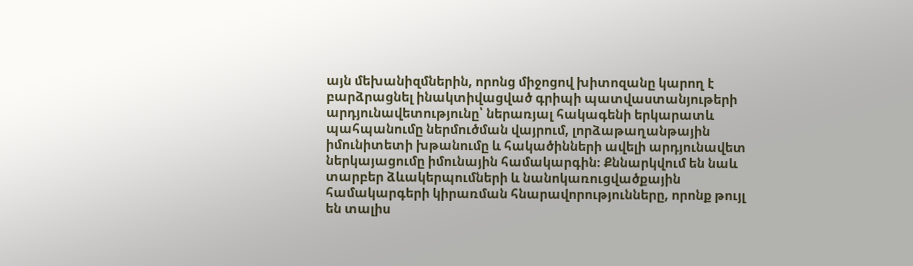այն մեխանիզմներին, որոնց միջոցով խիտոզանը կարող է բարձրացնել ինակտիվացված գրիպի պատվաստանյութերի արդյունավետությունը՝ ներառյալ հակագենի երկարատև պահպանումը ներմուծման վայրում, լորձաթաղանթային իմունիտետի խթանումը և հակածինների ավելի արդյունավետ ներկայացումը իմունային համակարգին։ Քննարկվում են նաև տարբեր ձևակերպումների և նանոկառուցվածքային համակարգերի կիրառման հնարավորությունները, որոնք թույլ են տալիս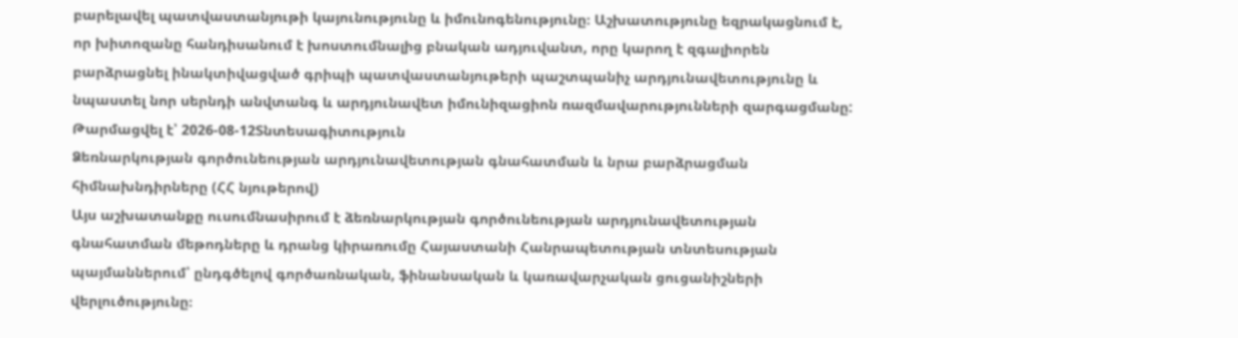բարելավել պատվաստանյութի կայունությունը և իմունոգենությունը։ Աշխատությունը եզրակացնում է, որ խիտոզանը հանդիսանում է խոստումնալից բնական ադյուվանտ, որը կարող է զգալիորեն բարձրացնել ինակտիվացված գրիպի պատվաստանյութերի պաշտպանիչ արդյունավետությունը և նպաստել նոր սերնդի անվտանգ և արդյունավետ իմունիզացիոն ռազմավարությունների զարգացմանը:
Թարմացվել է՝ 2026-08-12Տնտեսագիտություն
Ձեռնարկության գործունեության արդյունավետության գնահատման և նրա բարձրացման հիմնախնդիրները (ՀՀ նյութերով)
Այս աշխատանքը ուսումնասիրում է ձեռնարկության գործունեության արդյունավետության գնահատման մեթոդները և դրանց կիրառումը Հայաստանի Հանրապետության տնտեսության պայմաններում՝ ընդգծելով գործառնական, ֆինանսական և կառավարչական ցուցանիշների վերլուծությունը։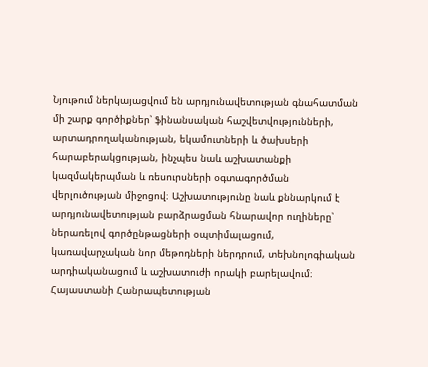Նյութում ներկայացվում են արդյունավետության գնահատման մի շարք գործիքներ՝ ֆինանսական հաշվետվությունների, արտադրողականության, եկամուտների և ծախսերի հարաբերակցության, ինչպես նաև աշխատանքի կազմակերպման և ռեսուրսների օգտագործման վերլուծության միջոցով։ Աշխատությունը նաև քննարկում է արդյունավետության բարձրացման հնարավոր ուղիները՝ ներառելով գործընթացների օպտիմալացում, կառավարչական նոր մեթոդների ներդրում, տեխնոլոգիական արդիականացում և աշխատուժի որակի բարելավում։ Հայաստանի Հանրապետության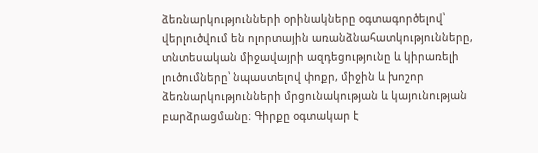ձեռնարկությունների օրինակները օգտագործելով՝ վերլուծվում են ոլորտային առանձնահատկությունները, տնտեսական միջավայրի ազդեցությունը և կիրառելի լուծումները՝ նպաստելով փոքր, միջին և խոշոր ձեռնարկությունների մրցունակության և կայունության բարձրացմանը։ Գիրքը օգտակար է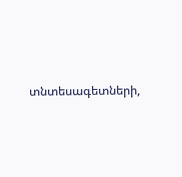տնտեսագետների,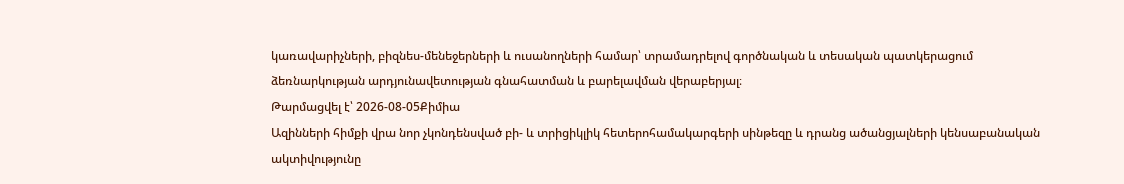կառավարիչների, բիզնես-մենեջերների և ուսանողների համար՝ տրամադրելով գործնական և տեսական պատկերացում ձեռնարկության արդյունավետության գնահատման և բարելավման վերաբերյալ։
Թարմացվել է՝ 2026-08-05Քիմիա
Ազինների հիմքի վրա նոր չկոնդենսված բի- և տրիցիկլիկ հետերոհամակարգերի սինթեզը և դրանց ածանցյալների կենսաբանական ակտիվությունը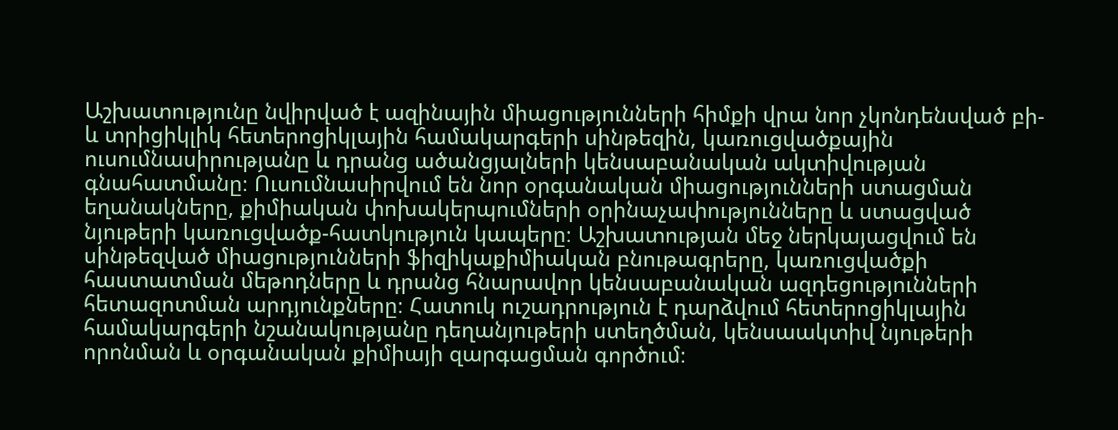Աշխատությունը նվիրված է ազինային միացությունների հիմքի վրա նոր չկոնդենսված բի- և տրիցիկլիկ հետերոցիկլային համակարգերի սինթեզին, կառուցվածքային ուսումնասիրությանը և դրանց ածանցյալների կենսաբանական ակտիվության գնահատմանը։ Ուսումնասիրվում են նոր օրգանական միացությունների ստացման եղանակները, քիմիական փոխակերպումների օրինաչափությունները և ստացված նյութերի կառուցվածք-հատկություն կապերը։ Աշխատության մեջ ներկայացվում են սինթեզված միացությունների ֆիզիկաքիմիական բնութագրերը, կառուցվածքի հաստատման մեթոդները և դրանց հնարավոր կենսաբանական ազդեցությունների հետազոտման արդյունքները։ Հատուկ ուշադրություն է դարձվում հետերոցիկլային համակարգերի նշանակությանը դեղանյութերի ստեղծման, կենսաակտիվ նյութերի որոնման և օրգանական քիմիայի զարգացման գործում։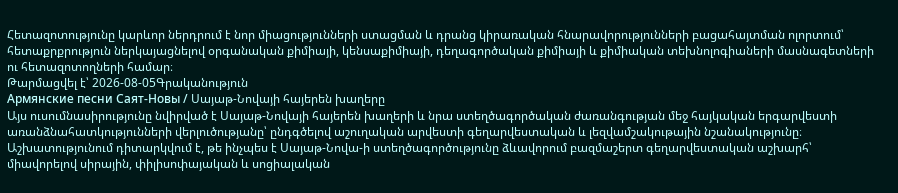Հետազոտությունը կարևոր ներդրում է նոր միացությունների ստացման և դրանց կիրառական հնարավորությունների բացահայտման ոլորտում՝ հետաքրքրություն ներկայացնելով օրգանական քիմիայի, կենսաքիմիայի, դեղագործական քիմիայի և քիմիական տեխնոլոգիաների մասնագետների ու հետազոտողների համար։
Թարմացվել է՝ 2026-08-05Գրականություն
Армянские песни Саят-Новы / Սայաթ-Նովայի հայերեն խաղերը
Այս ուսումնասիրությունը նվիրված է Սայաթ-Նովայի հայերեն խաղերի և նրա ստեղծագործական ժառանգության մեջ հայկական երգարվեստի առանձնահատկությունների վերլուծությանը՝ ընդգծելով աշուղական արվեստի գեղարվեստական և լեզվամշակութային նշանակությունը։ Աշխատությունում դիտարկվում է, թե ինչպես է Սայաթ-Նովա-ի ստեղծագործությունը ձևավորում բազմաշերտ գեղարվեստական աշխարհ՝ միավորելով սիրային, փիլիսոփայական և սոցիալական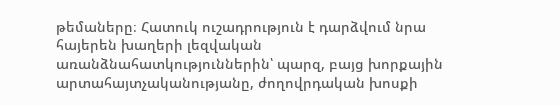թեմաները։ Հատուկ ուշադրություն է դարձվում նրա հայերեն խաղերի լեզվական առանձնահատկություններին՝ պարզ, բայց խորքային արտահայտչականությանը, ժողովրդական խոսքի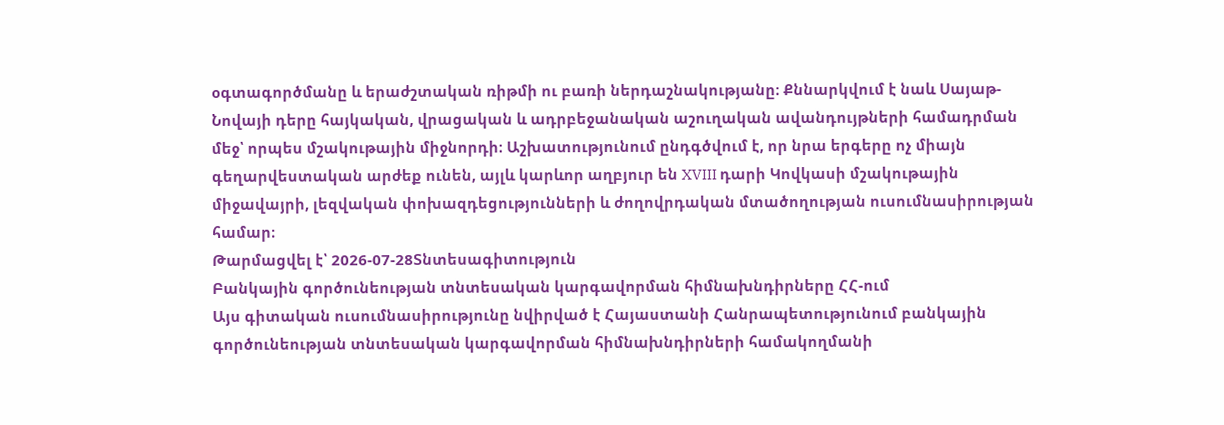օգտագործմանը և երաժշտական ռիթմի ու բառի ներդաշնակությանը։ Քննարկվում է նաև Սայաթ-Նովայի դերը հայկական, վրացական և ադրբեջանական աշուղական ավանդույթների համադրման մեջ՝ որպես մշակութային միջնորդի։ Աշխատությունում ընդգծվում է, որ նրա երգերը ոչ միայն գեղարվեստական արժեք ունեն, այլև կարևոր աղբյուր են XVIII դարի Կովկասի մշակութային միջավայրի, լեզվական փոխազդեցությունների և ժողովրդական մտածողության ուսումնասիրության համար։
Թարմացվել է՝ 2026-07-28Տնտեսագիտություն
Բանկային գործունեության տնտեսական կարգավորման հիմնախնդիրները ՀՀ-ում
Այս գիտական ուսումնասիրությունը նվիրված է Հայաստանի Հանրապետությունում բանկային գործունեության տնտեսական կարգավորման հիմնախնդիրների համակողմանի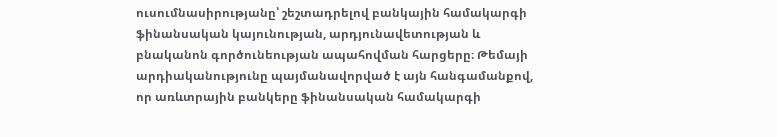ուսումնասիրությանը՝ շեշտադրելով բանկային համակարգի ֆինանսական կայունության, արդյունավետության և բնականոն գործունեության ապահովման հարցերը։ Թեմայի արդիականությունը պայմանավորված է այն հանգամանքով, որ առևտրային բանկերը ֆինանսական համակարգի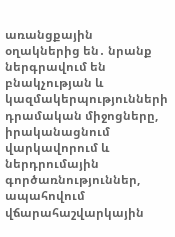առանցքային օղակներից են․ նրանք ներգրավում են բնակչության և կազմակերպությունների դրամական միջոցները, իրականացնում վարկավորում և ներդրումային գործառնություններ, ապահովում վճարահաշվարկային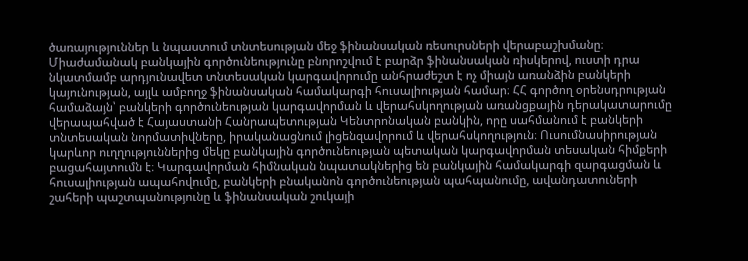ծառայություններ և նպաստում տնտեսության մեջ ֆինանսական ռեսուրսների վերաբաշխմանը։ Միաժամանակ բանկային գործունեությունը բնորոշվում է բարձր ֆինանսական ռիսկերով, ուստի դրա նկատմամբ արդյունավետ տնտեսական կարգավորումը անհրաժեշտ է ոչ միայն առանձին բանկերի կայունության, այլև ամբողջ ֆինանսական համակարգի հուսալիության համար։ ՀՀ գործող օրենսդրության համաձայն՝ բանկերի գործունեության կարգավորման և վերահսկողության առանցքային դերակատարումը վերապահված է Հայաստանի Հանրապետության Կենտրոնական բանկին, որը սահմանում է բանկերի տնտեսական նորմատիվները, իրականացնում լիցենզավորում և վերահսկողություն։ Ուսումնասիրության կարևոր ուղղություններից մեկը բանկային գործունեության պետական կարգավորման տեսական հիմքերի բացահայտումն է։ Կարգավորման հիմնական նպատակներից են բանկային համակարգի զարգացման և հուսալիության ապահովումը, բանկերի բնականոն գործունեության պահպանումը, ավանդատուների շահերի պաշտպանությունը և ֆինանսական շուկայի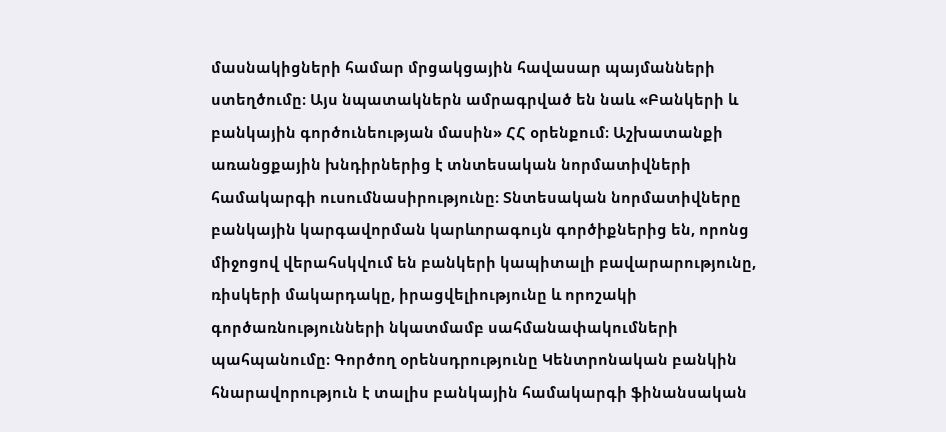մասնակիցների համար մրցակցային հավասար պայմանների ստեղծումը։ Այս նպատակներն ամրագրված են նաև «Բանկերի և բանկային գործունեության մասին» ՀՀ օրենքում։ Աշխատանքի առանցքային խնդիրներից է տնտեսական նորմատիվների համակարգի ուսումնասիրությունը։ Տնտեսական նորմատիվները բանկային կարգավորման կարևորագույն գործիքներից են, որոնց միջոցով վերահսկվում են բանկերի կապիտալի բավարարությունը, ռիսկերի մակարդակը, իրացվելիությունը և որոշակի գործառնությունների նկատմամբ սահմանափակումների պահպանումը։ Գործող օրենսդրությունը Կենտրոնական բանկին հնարավորություն է տալիս բանկային համակարգի ֆինանսական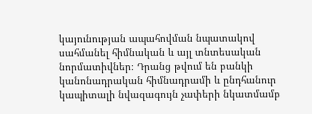կայունության ապահովման նպատակով սահմանել հիմնական և այլ տնտեսական նորմատիվներ։ Դրանց թվում են բանկի կանոնադրական հիմնադրամի և ընդհանուր կապիտալի նվազագույն չափերի նկատմամբ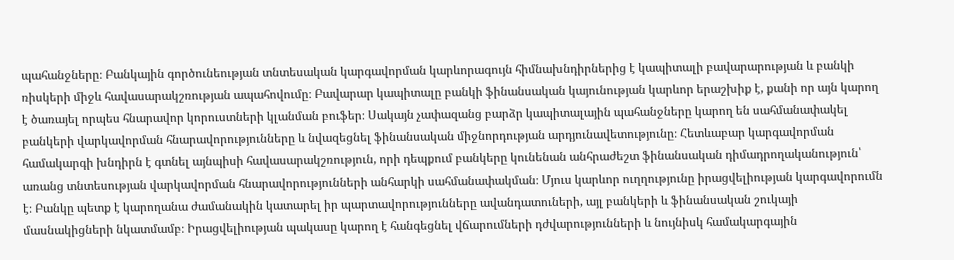պահանջները։ Բանկային գործունեության տնտեսական կարգավորման կարևորագույն հիմնախնդիրներից է կապիտալի բավարարության և բանկի ռիսկերի միջև հավասարակշռության ապահովումը։ Բավարար կապիտալը բանկի ֆինանսական կայունության կարևոր երաշխիք է, քանի որ այն կարող է ծառայել որպես հնարավոր կորուստների կլանման բուֆեր։ Սակայն չափազանց բարձր կապիտալային պահանջները կարող են սահմանափակել բանկերի վարկավորման հնարավորությունները և նվազեցնել ֆինանսական միջնորդության արդյունավետությունը։ Հետևաբար կարգավորման համակարգի խնդիրն է գտնել այնպիսի հավասարակշռություն, որի դեպքում բանկերը կունենան անհրաժեշտ ֆինանսական դիմադրողականություն՝ առանց տնտեսության վարկավորման հնարավորությունների անհարկի սահմանափակման։ Մյուս կարևոր ուղղությունը իրացվելիության կարգավորումն է։ Բանկը պետք է կարողանա ժամանակին կատարել իր պարտավորությունները ավանդատուների, այլ բանկերի և ֆինանսական շուկայի մասնակիցների նկատմամբ։ Իրացվելիության պակասը կարող է հանգեցնել վճարումների դժվարությունների և նույնիսկ համակարգային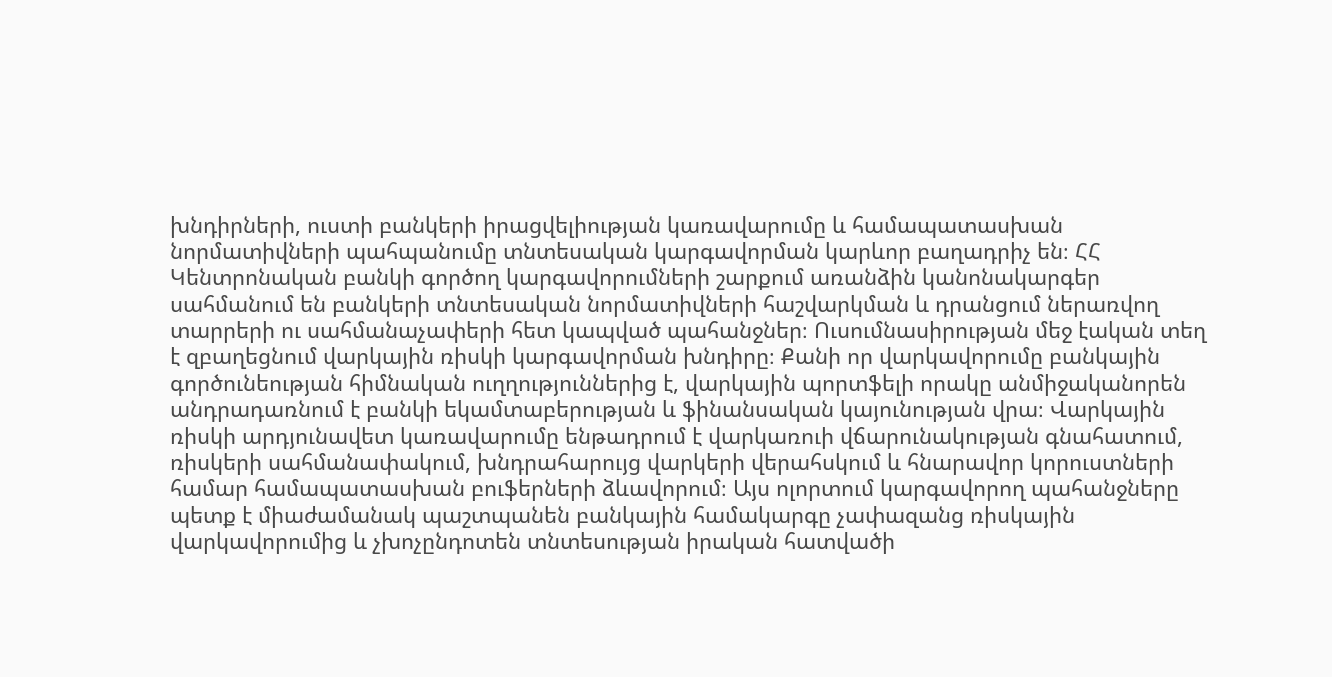խնդիրների, ուստի բանկերի իրացվելիության կառավարումը և համապատասխան նորմատիվների պահպանումը տնտեսական կարգավորման կարևոր բաղադրիչ են։ ՀՀ Կենտրոնական բանկի գործող կարգավորումների շարքում առանձին կանոնակարգեր սահմանում են բանկերի տնտեսական նորմատիվների հաշվարկման և դրանցում ներառվող տարրերի ու սահմանաչափերի հետ կապված պահանջներ։ Ուսումնասիրության մեջ էական տեղ է զբաղեցնում վարկային ռիսկի կարգավորման խնդիրը։ Քանի որ վարկավորումը բանկային գործունեության հիմնական ուղղություններից է, վարկային պորտֆելի որակը անմիջականորեն անդրադառնում է բանկի եկամտաբերության և ֆինանսական կայունության վրա։ Վարկային ռիսկի արդյունավետ կառավարումը ենթադրում է վարկառուի վճարունակության գնահատում, ռիսկերի սահմանափակում, խնդրահարույց վարկերի վերահսկում և հնարավոր կորուստների համար համապատասխան բուֆերների ձևավորում։ Այս ոլորտում կարգավորող պահանջները պետք է միաժամանակ պաշտպանեն բանկային համակարգը չափազանց ռիսկային վարկավորումից և չխոչընդոտեն տնտեսության իրական հատվածի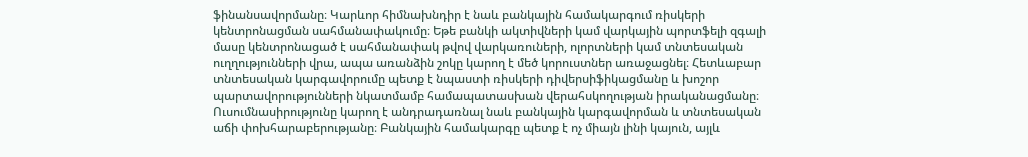ֆինանսավորմանը։ Կարևոր հիմնախնդիր է նաև բանկային համակարգում ռիսկերի կենտրոնացման սահմանափակումը։ Եթե բանկի ակտիվների կամ վարկային պորտֆելի զգալի մասը կենտրոնացած է սահմանափակ թվով վարկառուների, ոլորտների կամ տնտեսական ուղղությունների վրա, ապա առանձին շոկը կարող է մեծ կորուստներ առաջացնել։ Հետևաբար տնտեսական կարգավորումը պետք է նպաստի ռիսկերի դիվերսիֆիկացմանը և խոշոր պարտավորությունների նկատմամբ համապատասխան վերահսկողության իրականացմանը։ Ուսումնասիրությունը կարող է անդրադառնալ նաև բանկային կարգավորման և տնտեսական աճի փոխհարաբերությանը։ Բանկային համակարգը պետք է ոչ միայն լինի կայուն, այլև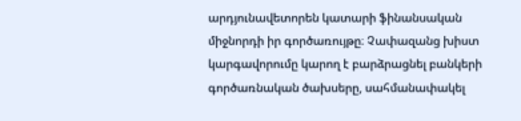արդյունավետորեն կատարի ֆինանսական միջնորդի իր գործառույթը։ Չափազանց խիստ կարգավորումը կարող է բարձրացնել բանկերի գործառնական ծախսերը, սահմանափակել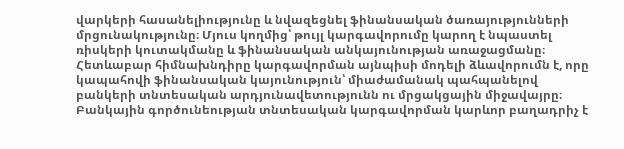վարկերի հասանելիությունը և նվազեցնել ֆինանսական ծառայությունների մրցունակությունը։ Մյուս կողմից՝ թույլ կարգավորումը կարող է նպաստել ռիսկերի կուտակմանը և ֆինանսական անկայունության առաջացմանը։ Հետևաբար հիմնախնդիրը կարգավորման այնպիսի մոդելի ձևավորումն է, որը կապահովի ֆինանսական կայունություն՝ միաժամանակ պահպանելով բանկերի տնտեսական արդյունավետությունն ու մրցակցային միջավայրը։ Բանկային գործունեության տնտեսական կարգավորման կարևոր բաղադրիչ է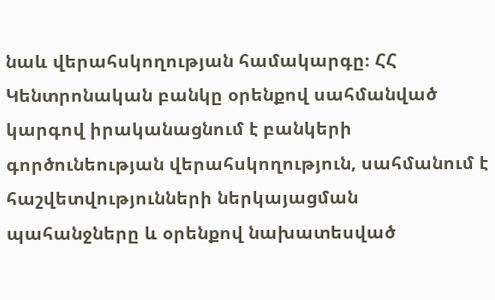նաև վերահսկողության համակարգը։ ՀՀ Կենտրոնական բանկը օրենքով սահմանված կարգով իրականացնում է բանկերի գործունեության վերահսկողություն, սահմանում է հաշվետվությունների ներկայացման պահանջները և օրենքով նախատեսված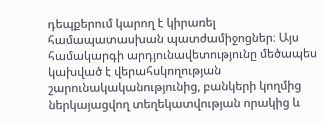դեպքերում կարող է կիրառել համապատասխան պատժամիջոցներ։ Այս համակարգի արդյունավետությունը մեծապես կախված է վերահսկողության շարունակականությունից, բանկերի կողմից ներկայացվող տեղեկատվության որակից և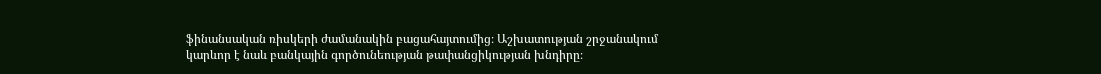ֆինանսական ռիսկերի ժամանակին բացահայտումից։ Աշխատության շրջանակում կարևոր է նաև բանկային գործունեության թափանցիկության խնդիրը։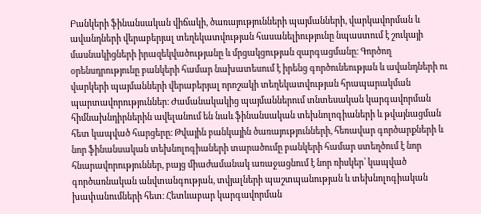Բանկերի ֆինանսական վիճակի, ծառայությունների պայմանների, վարկավորման և ավանդների վերաբերյալ տեղեկատվության հասանելիությունը նպաստում է շուկայի մասնակիցների իրազեկվածությանը և մրցակցության զարգացմանը։ Գործող օրենսդրությունը բանկերի համար նախատեսում է իրենց գործունեության և ավանդների ու վարկերի պայմանների վերաբերյալ որոշակի տեղեկատվության հրապարակման պարտավորություններ։ Ժամանակակից պայմաններում տնտեսական կարգավորման հիմնախնդիրներին ավելանում են նաև ֆինանսական տեխնոլոգիաների և թվայնացման հետ կապված հարցերը։ Թվային բանկային ծառայությունների, հեռավար գործարքների և նոր ֆինանսական տեխնոլոգիաների տարածումը բանկերի համար ստեղծում է նոր հնարավորություններ, բայց միաժամանակ առաջացնում է նոր ռիսկեր՝ կապված գործառնական անվտանգության, տվյալների պաշտպանության և տեխնոլոգիական խափանումների հետ։ Հետևաբար կարգավորման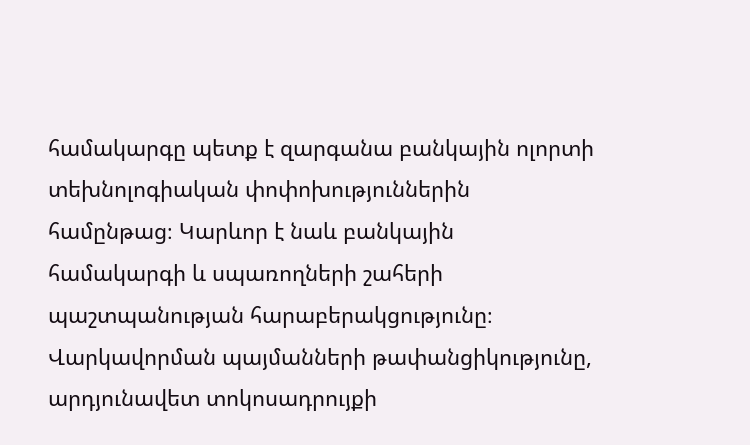համակարգը պետք է զարգանա բանկային ոլորտի տեխնոլոգիական փոփոխություններին համընթաց։ Կարևոր է նաև բանկային համակարգի և սպառողների շահերի պաշտպանության հարաբերակցությունը։ Վարկավորման պայմանների թափանցիկությունը, արդյունավետ տոկոսադրույքի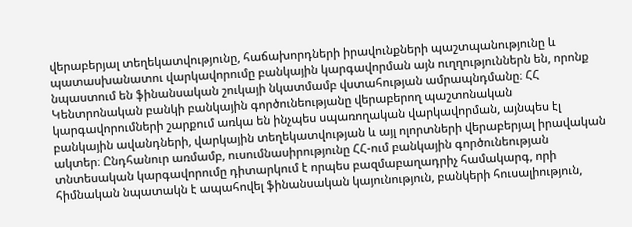վերաբերյալ տեղեկատվությունը, հաճախորդների իրավունքների պաշտպանությունը և պատասխանատու վարկավորումը բանկային կարգավորման այն ուղղություններն են, որոնք նպաստում են ֆինանսական շուկայի նկատմամբ վստահության ամրապնդմանը։ ՀՀ Կենտրոնական բանկի բանկային գործունեությանը վերաբերող պաշտոնական կարգավորումների շարքում առկա են ինչպես սպառողական վարկավորման, այնպես էլ բանկային ավանդների, վարկային տեղեկատվության և այլ ոլորտների վերաբերյալ իրավական ակտեր։ Ընդհանուր առմամբ, ուսումնասիրությունը ՀՀ-ում բանկային գործունեության տնտեսական կարգավորումը դիտարկում է որպես բազմաբաղադրիչ համակարգ, որի հիմնական նպատակն է ապահովել ֆինանսական կայունություն, բանկերի հուսալիություն,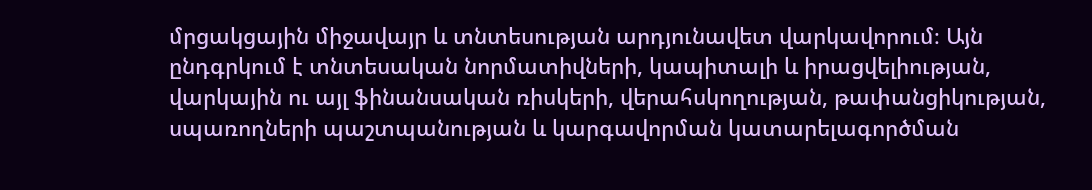մրցակցային միջավայր և տնտեսության արդյունավետ վարկավորում։ Այն ընդգրկում է տնտեսական նորմատիվների, կապիտալի և իրացվելիության, վարկային ու այլ ֆինանսական ռիսկերի, վերահսկողության, թափանցիկության, սպառողների պաշտպանության և կարգավորման կատարելագործման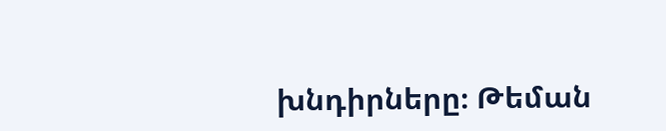խնդիրները։ Թեման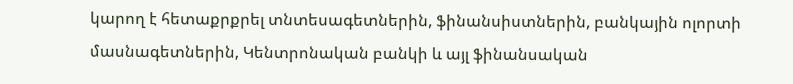կարող է հետաքրքրել տնտեսագետներին, ֆինանսիստներին, բանկային ոլորտի մասնագետներին, Կենտրոնական բանկի և այլ ֆինանսական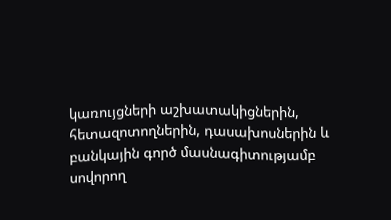կառույցների աշխատակիցներին, հետազոտողներին, դասախոսներին և բանկային գործ մասնագիտությամբ սովորող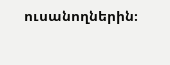ուսանողներին։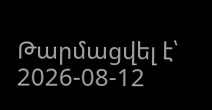Թարմացվել է՝ 2026-08-12